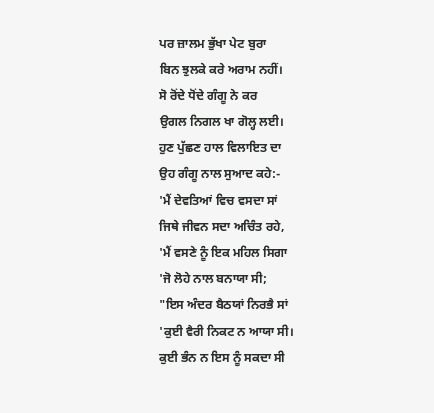ਪਰ ਜ਼ਾਲਮ ਭੁੱਖਾ ਪੇਟ ਬੁਰਾ
ਬਿਨ ਝੁਲਕੇ ਕਰੇ ਅਰਾਮ ਨਹੀਂ।
ਸੋ ਰੋਂਦੇ ਧੋਂਦੇ ਗੰਗੂ ਨੇ ਕਰ
ਉਗਲ ਨਿਗਲ ਖਾ ਗੋਲ੍ਹ ਲਈ।
ਹੁਣ ਪੁੱਛਣ ਹਾਲ ਵਿਲਾਇਤ ਦਾ
ਉਹ ਗੰਗੂ ਨਾਲ ਸੁਆਦ ਕਹੇ:-
'ਮੈਂ ਦੇਵਤਿਆਂ ਵਿਚ ਵਸਦਾ ਸਾਂ
ਜਿਥੇ ਜੀਵਨ ਸਦਾ ਅਚਿੰਤ ਰਹੇ,
'ਮੈਂ ਵਸਣੇ ਨੂੰ ਇਕ ਮਹਿਲ ਸਿਗਾ
'ਜੋ ਲੋਹੇ ਨਾਲ ਬਨਾਯਾ ਸੀ;
"ਇਸ ਅੰਦਰ ਬੈਠਯਾਂ ਨਿਰਭੈ ਸਾਂ
'ਕੁਈ ਵੈਰੀ ਨਿਕਟ ਨ ਆਯਾ ਸੀ।
ਕੁਈ ਭੰਨ ਨ ਇਸ ਨੂੰ ਸਕਦਾ ਸੀ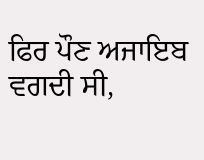ਫਿਰ ਪੌਣ ਅਜਾਇਬ ਵਗਦੀ ਸੀ,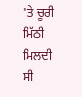'ਤੇ ਚੂਰੀ ਮਿੱਠੀ ਮਿਲਦੀ ਸੀ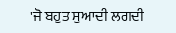'ਜੋ ਬਹੁਤ ਸੁਆਦੀ ਲਗਦੀ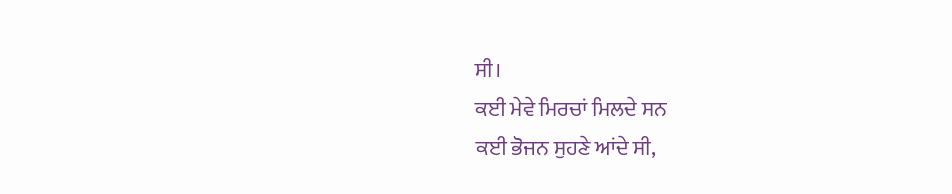ਸੀ।
ਕਈ ਮੇਵੇ ਮਿਰਚਾਂ ਮਿਲਦੇ ਸਨ
ਕਈ ਭੋਜਨ ਸੁਹਣੇ ਆਂਦੇ ਸੀ,